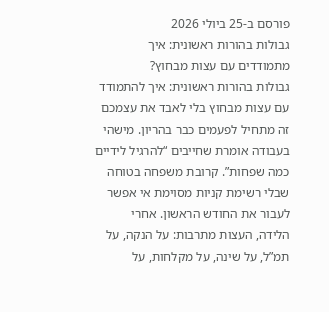פורסם ב-25 ביולי 2026
גבולות בהורות ראשונית: איך מתמודדים עם עצות מבחוץ?
גבולות בהורות ראשונית: איך להתמודד עם עצות מבחוץ בלי לאבד את עצמכם
זה מתחיל לפעמים כבר בהריון. מישהי בעבודה אומרת שחייבים “להרגיל לידיים כמה שפחות”. קרובת משפחה בטוחה שבלי רשימת קניות מסוימת אי אפשר לעבור את החודש הראשון. אחרי הלידה, העצות מתרבות: על הנקה, על תמ”ל, על שינה, על מקלחות, על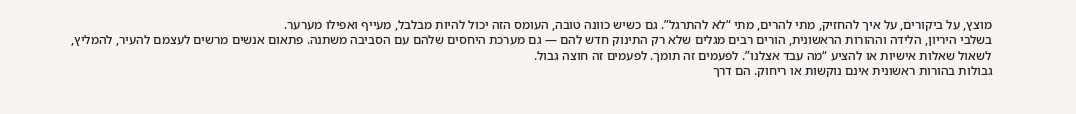מוצץ, על ביקורים, על איך להחזיק, מתי להרים, מתי “לא להתרגל”. גם כשיש כוונה טובה, העומס הזה יכול להיות מבלבל, מעייף ואפילו מערער.
בשלבי היריון, הלידה וההורות הראשונית, הורים רבים מגלים שלא רק התינוק חדש להם — גם מערכת היחסים שלהם עם הסביבה משתנה. פתאום אנשים מרשים לעצמם להעיר, להמליץ, לשאול שאלות אישיות או להציע “מה עבד אצלנו”. לפעמים זה תומך. לפעמים זה חוצה גבול.
גבולות בהורות ראשונית אינם נוקשות או ריחוק. הם דרך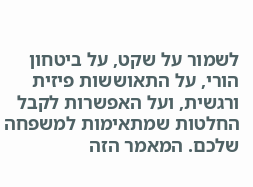לשמור על שקט, על ביטחון הורי, על התאוששות פיזית ורגשית, ועל האפשרות לקבל החלטות שמתאימות למשפחה שלכם. המאמר הזה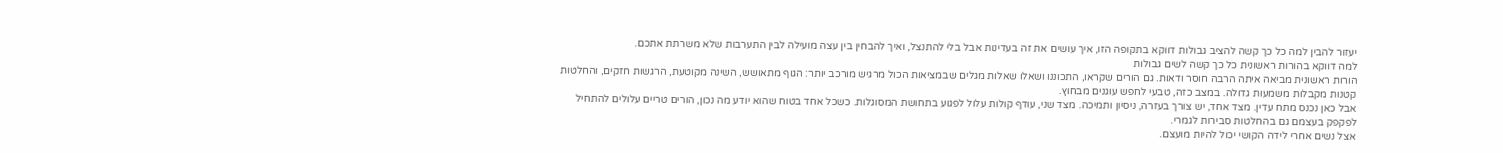יעזור להבין למה כל כך קשה להציב גבולות דווקא בתקופה הזו, איך עושים את זה בעדינות אבל בלי להתנצל, ואיך להבחין בין עצה מועילה לבין התערבות שלא משרתת אתכם.
למה דווקא בהורות ראשונית כל כך קשה לשים גבולות
הורות ראשונית מביאה איתה הרבה חוסר ודאות. גם הורים שקראו, התכוננו ושאלו שאלות מגלים שבמציאות הכול מרגיש מורכב יותר: הגוף מתאושש, השינה מקוטעת, הרגשות חזקים, והחלטות קטנות מקבלות משמעות גדולה. במצב כזה, טבעי לחפש עוגנים מבחוץ.
אבל כאן נכנס מתח עדין. מצד אחד, יש צורך בעזרה, ניסיון ותמיכה. מצד שני, עודף קולות עלול לפגוע בתחושת המסוגלות. כשכל אחד בטוח שהוא יודע מה נכון, הורים טריים עלולים להתחיל לפקפק בעצמם גם בהחלטות סבירות לגמרי.
אצל נשים אחרי לידה הקושי יכול להיות מועצם.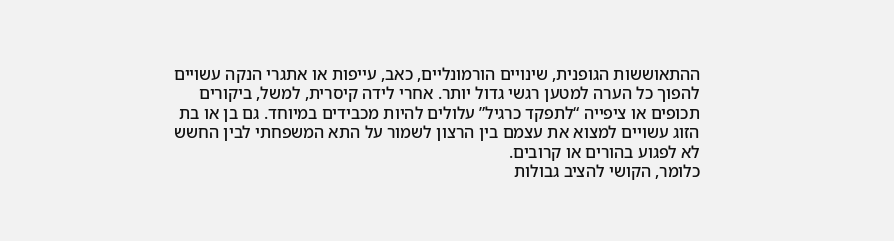ההתאוששות הגופנית, שינויים הורמונליים, כאב, עייפות או אתגרי הנקה עשויים להפוך כל הערה למטען רגשי גדול יותר. אחרי לידה קיסרית, למשל, ביקורים תכופים או ציפייה “לתפקד כרגיל” עלולים להיות מכבידים במיוחד. גם בן או בת הזוג עשויים למצוא את עצמם בין הרצון לשמור על התא המשפחתי לבין החשש לא לפגוע בהורים או קרובים.
כלומר, הקושי להציב גבולות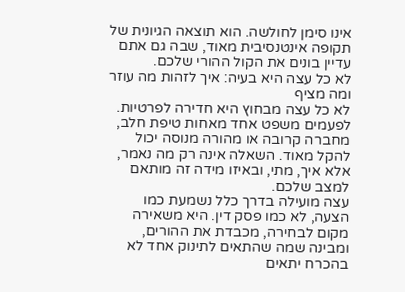אינו סימן לחולשה. הוא תוצאה הגיונית של תקופה אינטנסיבית מאוד, שבה גם אתם עדיין בונים את הקול ההורי שלכם.
לא כל עצה היא בעיה: איך לזהות מה עוזר ומה מציף
לא כל עצה מבחוץ היא חדירה לפרטיות. לפעמים משפט אחד מאחות טיפת חלב, מחברה קרובה או מהורה מנוסה יכול להקל מאוד. השאלה אינה רק מה נאמר, אלא איך, מתי, ובאיזו מידה זה מותאם למצב שלכם.
עצה מועילה בדרך כלל נשמעת כמו הצעה, לא כמו פסק דין. היא משאירה מקום לבחירה, מכבדת את ההורים, ומבינה שמה שהתאים לתינוק אחד לא בהכרח יתאים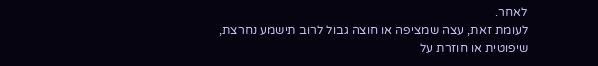לאחר.
לעומת זאת, עצה שמציפה או חוצה גבול לרוב תישמע נחרצת, שיפוטית או חוזרת על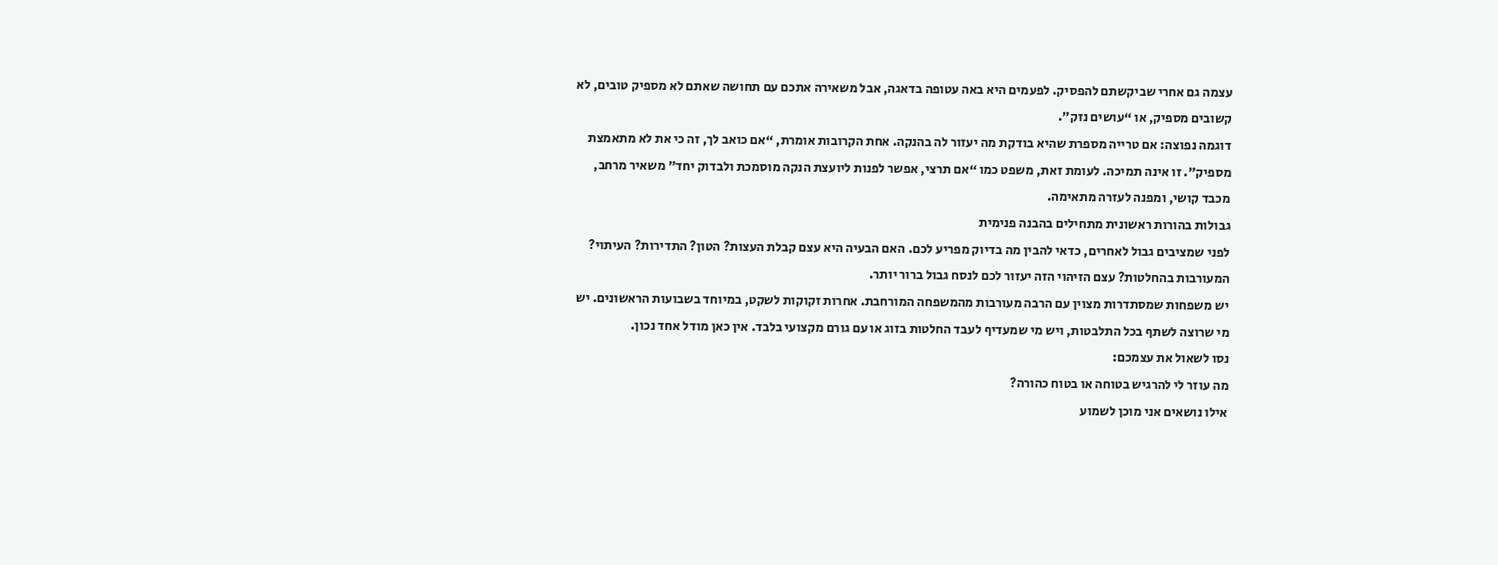עצמה גם אחרי שביקשתם להפסיק. לפעמים היא באה עטופה בדאגה, אבל משאירה אתכם עם תחושה שאתם לא מספיק טובים, לא קשובים מספיק, או “עושים נזק”.
דוגמה נפוצה: אם טרייה מספרת שהיא בודקת מה יעזור לה בהנקה. אחת הקרובות אומרת, “אם כואב לך, זה כי את לא מתאמצת מספיק”. זו אינה תמיכה. לעומת זאת, משפט כמו “אם תרצי, אפשר לפנות ליועצת הנקה מוסמכת ולבדוק יחד” משאיר מרחב, מכבד קושי, ומפנה לעזרה מתאימה.
גבולות בהורות ראשונית מתחילים בהבנה פנימית
לפני שמציבים גבול לאחרים, כדאי להבין מה בדיוק מפריע לכם. האם הבעיה היא עצם קבלת העצות? הטון? התדירות? העיתוי? המעורבות בהחלטות? עצם הזיהוי הזה יעזור לכם לנסח גבול ברור יותר.
יש משפחות שמסתדרות מצוין עם הרבה מעורבות מהמשפחה המורחבת. אחרות זקוקות לשקט, במיוחד בשבועות הראשונים. יש מי שרוצה לשתף בכל התלבטות, ויש מי שמעדיף לעבד החלטות בזוג או עם גורם מקצועי בלבד. אין כאן מודל אחד נכון.
נסו לשאול את עצמכם:
מה עוזר לי להרגיש בטוחה או בטוח כהורה?
אילו נושאים אני מוכן לשמוע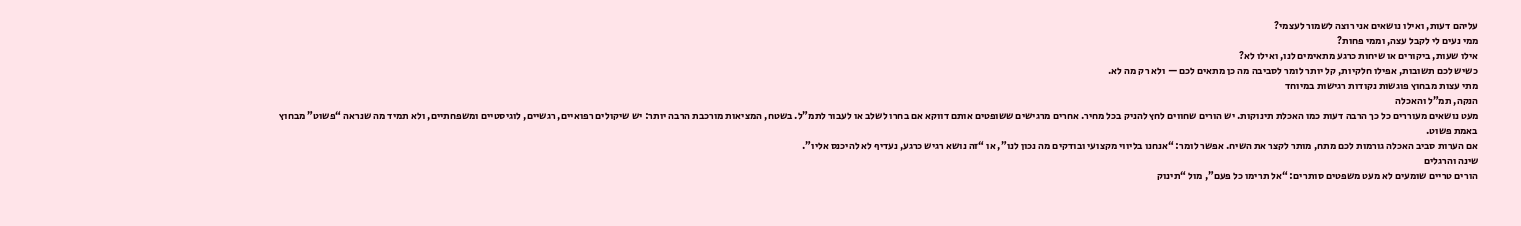עליהם דעות, ואילו נושאים אני רוצה לשמור לעצמי?
ממי נעים לי לקבל עצה, וממי פחות?
אילו שעות, ביקורים או שיחות כרגע מתאימים לנו, ואילו לא?
כשיש לכם תשובות, אפילו חלקיות, קל יותר לומר לסביבה מה כן מתאים לכם — ולא רק מה לא.
מתי עצות מבחוץ פוגשות נקודות רגישות במיוחד
הנקה, תמ”ל והאכלה
מעט נושאים מעוררים כל כך הרבה דעות כמו האכלת תינוקות. יש הורים שחווים לחץ להניק בכל מחיר. אחרים מרגישים ששופטים אותם דווקא אם בחרו לשלב או לעבור לתמ”ל. בשטח, המציאות מורכבת הרבה יותר: יש שיקולים רפואיים, רגשיים, לוגיסטיים ומשפחתיים, ולא תמיד מה שנראה “פשוט” מבחוץ באמת פשוט.
אם הערות סביב האכלה גורמות לכם מתח, מותר לקצר את השיח. אפשר לומר: “אנחנו בליווי מקצועי ובודקים מה נכון לנו”, או “זה נושא רגיש כרגע, נעדיף לא להיכנס אליו”.
שינה והרגלים
הורים טריים שומעים לא מעט משפטים סותרים: “אל תרימו כל פעם”, מול “תינוק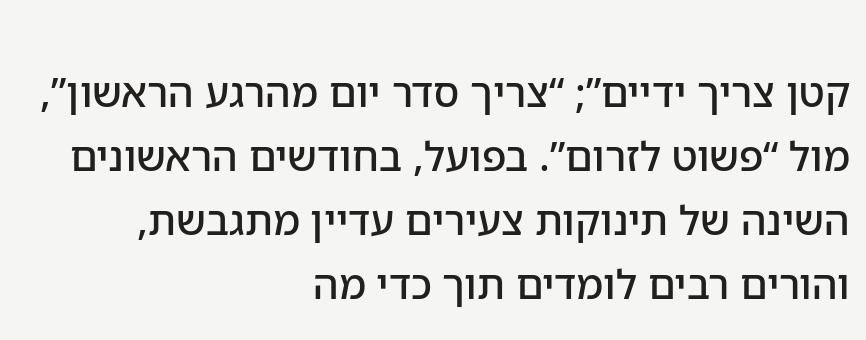קטן צריך ידיים”; “צריך סדר יום מהרגע הראשון”, מול “פשוט לזרום”. בפועל, בחודשים הראשונים השינה של תינוקות צעירים עדיין מתגבשת, והורים רבים לומדים תוך כדי מה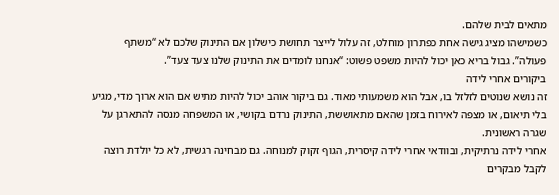מתאים לבית שלהם.
כשמישהו מציג גישה אחת כפתרון מוחלט, זה עלול לייצר תחושת כישלון אם התינוק שלכם לא “משתף פעולה”. גבול בריא כאן יכול להיות משפט פשוט: “אנחנו לומדים את התינוק שלנו צעד צעד”.
ביקורים אחרי לידה
זה נושא שנוטים לזלזל בו, אבל הוא משמעותי מאוד. גם ביקור אוהב יכול להיות מתיש אם הוא ארוך מדי, מגיע בלי תיאום, או מצפה לאירוח בזמן שהאם מתאוששת, התינוק נרדם בקושי, או המשפחה מנסה להתארגן על שגרה ראשונית.
אחרי לידה נרתיקית, ובוודאי אחרי לידה קיסרית, הגוף זקוק למנוחה. גם מבחינה רגשית, לא כל יולדת רוצה לקבל מבקרים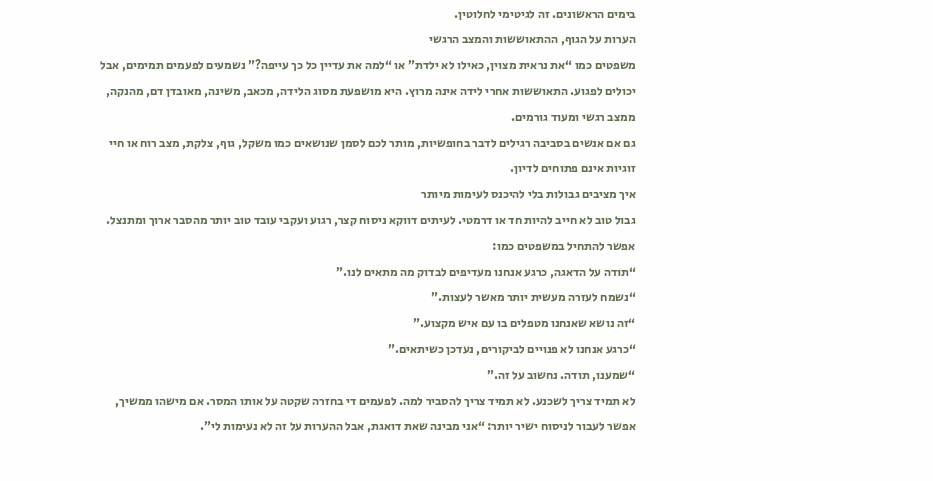בימים הראשונים. זה לגיטימי לחלוטין.
הערות על הגוף, ההתאוששות והמצב הרגשי
משפטים כמו “את נראית מצוין, כאילו לא ילדת” או “למה את עדיין כל כך עייפה?” נשמעים לפעמים תמימים, אבל יכולים לפגוע. התאוששות אחרי לידה אינה מרוץ. היא מושפעת מסוג הלידה, מכאב, משינה, מאובדן דם, מהנקה, ממצב רגשי ומעוד גורמים.
גם אם אנשים בסביבה רגילים לדבר בחופשיות, מותר לכם לסמן שנושאים כמו משקל, גוף, צלקת, מצב רוח או חיי זוגיות אינם פתוחים לדיון.
איך מציבים גבולות בלי להיכנס לעימות מיותר
גבול טוב לא חייב להיות חד או דרמטי. לעיתים דווקא ניסוח קצר, רגוע ועקבי עובד טוב יותר מהסבר ארוך ומתנצל.
אפשר להתחיל במשפטים כמו:
“תודה על הדאגה, כרגע אנחנו מעדיפים לבדוק מה מתאים לנו.”
“נשמח לעזרה מעשית יותר מאשר לעצות.”
“זה נושא שאנחנו מטפלים בו עם איש מקצוע.”
“כרגע אנחנו לא פנויים לביקורים, נעדכן כשיתאים.”
“שמענו, תודה. נחשוב על זה.”
לא תמיד צריך לשכנע. לא תמיד צריך להסביר למה. לפעמים די בחזרה שקטה על אותו המסר. אם מישהו ממשיך, אפשר לעבור לניסוח ישיר יותר: “אני מבינה שאת דואגת, אבל ההערות על זה לא נעימות לי”.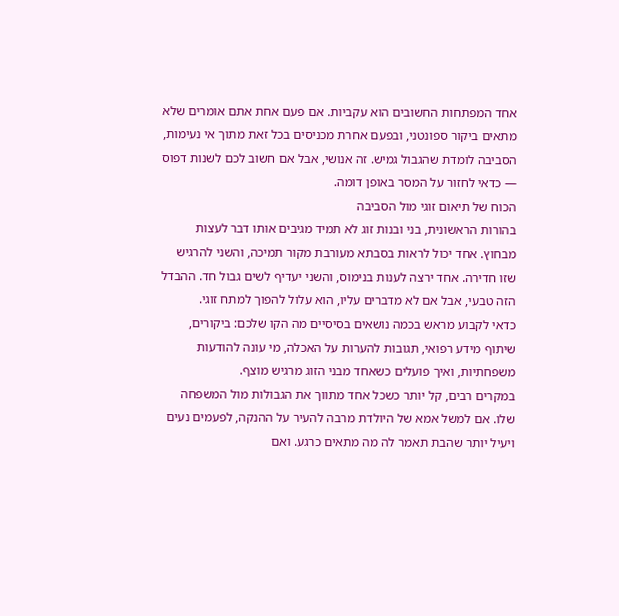אחד המפתחות החשובים הוא עקביות. אם פעם אחת אתם אומרים שלא מתאים ביקור ספונטני, ובפעם אחרת מכניסים בכל זאת מתוך אי נעימות, הסביבה לומדת שהגבול גמיש. זה אנושי, אבל אם חשוב לכם לשנות דפוס — כדאי לחזור על המסר באופן דומה.
הכוח של תיאום זוגי מול הסביבה
בהורות הראשונית, בני ובנות זוג לא תמיד מגיבים אותו דבר לעצות מבחוץ. אחד יכול לראות בסבתא מעורבת מקור תמיכה, והשני להרגיש שזו חדירה. אחד ירצה לענות בנימוס, והשני יעדיף לשים גבול חד. ההבדל הזה טבעי, אבל אם לא מדברים עליו, הוא עלול להפוך למתח זוגי.
כדאי לקבוע מראש בכמה נושאים בסיסיים מה הקו שלכם: ביקורים, שיתוף מידע רפואי, תגובות להערות על האכלה, מי עונה להודעות משפחתיות, ואיך פועלים כשאחד מבני הזוג מרגיש מוצף.
במקרים רבים, קל יותר כשכל אחד מתווך את הגבולות מול המשפחה שלו. אם למשל אמא של היולדת מרבה להעיר על ההנקה, לפעמים נעים ויעיל יותר שהבת תאמר לה מה מתאים כרגע. ואם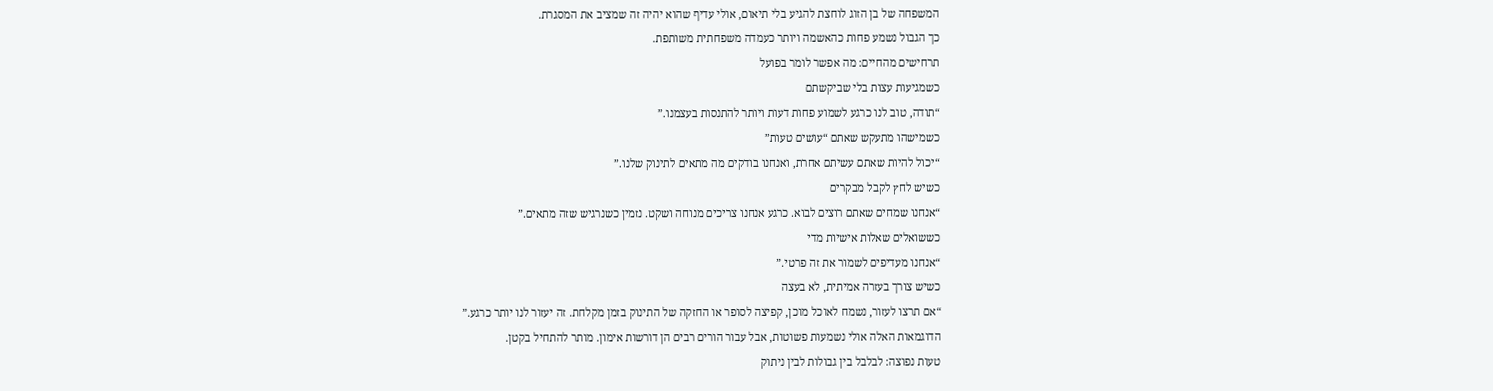המשפחה של בן הזוג לוחצת להגיע בלי תיאום, אולי עדיף שהוא יהיה זה שמציב את המסגרת.
כך הגבול נשמע פחות כהאשמה ויותר כעמדה משפחתית משותפת.
תרחישים מהחיים: מה אפשר לומר בפועל
כשמגיעות עצות בלי שביקשתם
“תודה, טוב לנו כרגע לשמוע פחות דעות ויותר להתנסות בעצמנו.”
כשמישהו מתעקש שאתם “עושים טעות”
“יכול להיות שאתם עשיתם אחרת, ואנחנו בודקים מה מתאים לתינוק שלנו.”
כשיש לחץ לקבל מבקרים
“אנחנו שמחים שאתם רוצים לבוא. כרגע אנחנו צריכים מנוחה ושקט. נזמין כשנרגיש שזה מתאים.”
כששואלים שאלות אישיות מדי
“אנחנו מעדיפים לשמור את זה פרטי.”
כשיש צורך בעזרה אמיתית, לא בעצה
“אם תרצו לעזור, נשמח לאוכל מוכן, קפיצה לסופר או החזקה של התינוק בזמן מקלחת. זה יעזור לנו יותר כרגע.”
הדוגמאות האלה אולי נשמעות פשוטות, אבל עבור הורים רבים הן דורשות אימון. מותר להתחיל בקטן.
טעות נפוצה: לבלבל בין גבולות לבין ניתוק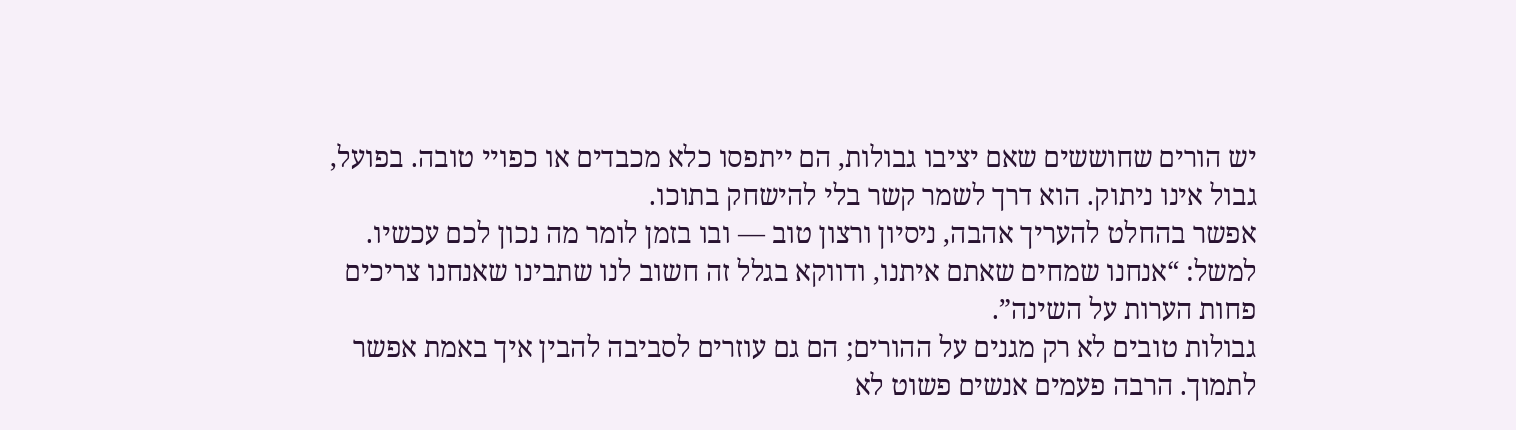יש הורים שחוששים שאם יציבו גבולות, הם ייתפסו כלא מכבדים או כפויי טובה. בפועל, גבול אינו ניתוק. הוא דרך לשמר קשר בלי להישחק בתוכו.
אפשר בהחלט להעריך אהבה, ניסיון ורצון טוב — ובו בזמן לומר מה נכון לכם עכשיו. למשל: “אנחנו שמחים שאתם איתנו, ודווקא בגלל זה חשוב לנו שתבינו שאנחנו צריכים פחות הערות על השינה”.
גבולות טובים לא רק מגנים על ההורים; הם גם עוזרים לסביבה להבין איך באמת אפשר לתמוך. הרבה פעמים אנשים פשוט לא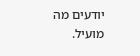יודעים מה מועיל.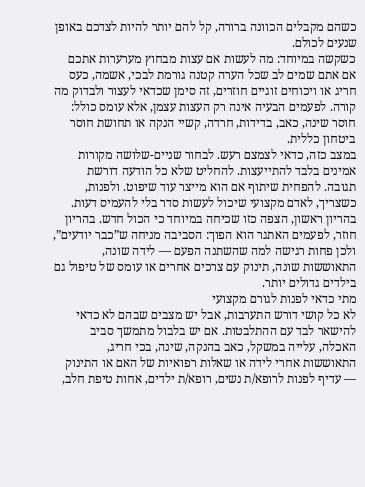כשהם מקבלים הכוונה ברורה, קל להם יותר להיות לצדכם באופן שנעים לכולם.
כשקשה במיוחד: מה לעשות אם עצות מבחוץ מערערות אתכם
אם אתם שמים לב שכל הערה קטנה גורמת לבכי, אשמה, כעס חריג או ויכוחים זוגיים חוזרים, זה סימן שכדאי לעצור ולבדוק מה קורה. לפעמים הבעיה אינה רק העצות עצמן, אלא עומס כולל: חוסר שינה, כאב, בדידות, חרדה, קשיי הנקה או תחושת חוסר ביטחון כללית.
במצב כזה, כדאי לצמצם רעש. לבחור שניים-שלושה מקורות אמינים בלבד להתייעצות. להחליט שלא כל הודעה דורשת תגובה. להפחית שיתוף אם הוא מייצר עוד שיפוט. ולפנות, כשצריך, לאדם מקצועי שיכול לעשות סדר בלי להעמיס דעות.
בהריון ראשון, הצפה כזו שכיחה במיוחד כי הכול חדש. בהריון חוזר, לפעמים האתגר הוא הפוך: הסביבה מניחה ש”כבר יודעים”, ולכן פחות רגישה למה שהשתנה הפעם — לידה שונה, התאוששות שונה, תינוק עם צרכים אחרים או עומס של טיפול גם בילדים גדולים יותר.
מתי כדאי לפנות לגורם מקצועי
לא כל קושי דורש התערבות, אבל יש מצבים שבהם לא כדאי להישאר לבד עם ההתלבטות. אם יש בלבול מתמשך סביב האכלה, עלייה במשקל, כאב בהנקה, שינה, בכי חריג, התאוששות אחרי לידה או שאלות רפואיות של האם או התינוק — עדיף לפנות לרופא/ת נשים, רופא/ת ילדים, אחות טיפת חלב,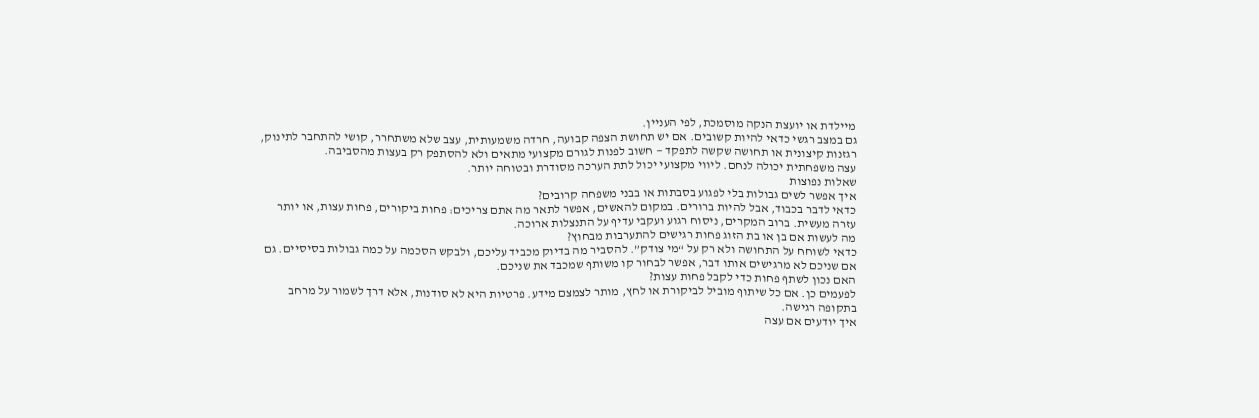מיילדת או יועצת הנקה מוסמכת, לפי העניין.
גם במצב רגשי כדאי להיות קשובים. אם יש תחושת הצפה קבועה, חרדה משמעותית, עצב שלא משתחרר, קושי להתחבר לתינוק, רגזנות קיצונית או תחושה שקשה לתפקד — חשוב לפנות לגורם מקצועי מתאים ולא להסתפק רק בעצות מהסביבה.
עצה משפחתית יכולה לנחם. ליווי מקצועי יכול לתת הערכה מסודרת ובטוחה יותר.
שאלות נפוצות
איך אפשר לשים גבולות בלי לפגוע בסבתות או בבני משפחה קרובים?
כדאי לדבר בכבוד, אבל להיות ברורים. במקום להאשים, אפשר לתאר מה אתם צריכים: פחות ביקורים, פחות עצות, או יותר עזרה מעשית. ברוב המקרים, ניסוח רגוע ועקבי עדיף על התנצלות ארוכה.
מה לעשות אם בן או בת הזוג פחות רגישים להתערבות מבחוץ?
כדאי לשוחח על התחושה ולא רק על “מי צודק”. להסביר מה בדיוק מכביד עליכם, ולבקש הסכמה על כמה גבולות בסיסיים. גם אם שניכם לא מרגישים אותו דבר, אפשר לבחור קו משותף שמכבד את שניכם.
האם נכון לשתף פחות כדי לקבל פחות עצות?
לפעמים כן. אם כל שיתוף מוביל לביקורת או לחץ, מותר לצמצם מידע. פרטיות היא לא סודנות, אלא דרך לשמור על מרחב בתקופה רגישה.
איך יודעים אם עצה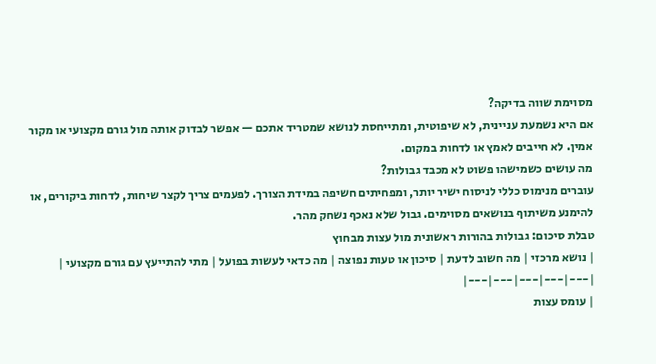מסוימת שווה בדיקה?
אם היא נשמעת עניינית, לא שיפוטית, ומתייחסת לנושא שמטריד אתכם — אפשר לבדוק אותה מול גורם מקצועי או מקור אמין. לא חייבים לאמץ או לדחות במקום.
מה עושים כשמישהו פשוט לא מכבד גבולות?
עוברים מנימוס כללי לניסוח ישיר יותר, ומפחיתים חשיפה במידת הצורך. לפעמים צריך לקצר שיחות, לדחות ביקורים, או להימנע משיתוף בנושאים מסוימים. גבול שלא נאכף נשחק מהר.
טבלת סיכום: גבולות בהורות ראשונית מול עצות מבחוץ
| נושא מרכזי | מה חשוב לדעת | סיכון או טעות נפוצה | מה כדאי לעשות בפועל | מתי להתייעץ עם גורם מקצועי |
|---|---|---|---|---|
| עומס עצות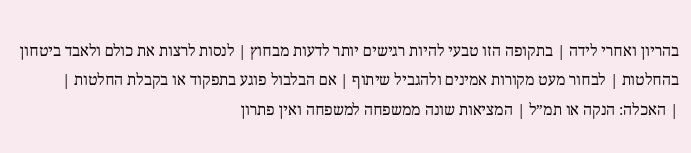בהריון ואחרי לידה | בתקופה הזו טבעי להיות רגישים יותר לדעות מבחוץ | לנסות לרצות את כולם ולאבד ביטחון בהחלטות | לבחור מעט מקורות אמינים ולהגביל שיתוף | אם הבלבול פוגע בתפקוד או בקבלת החלטות |
| האכלה: הנקה או תמ”ל | המציאות שונה ממשפחה למשפחה ואין פתרון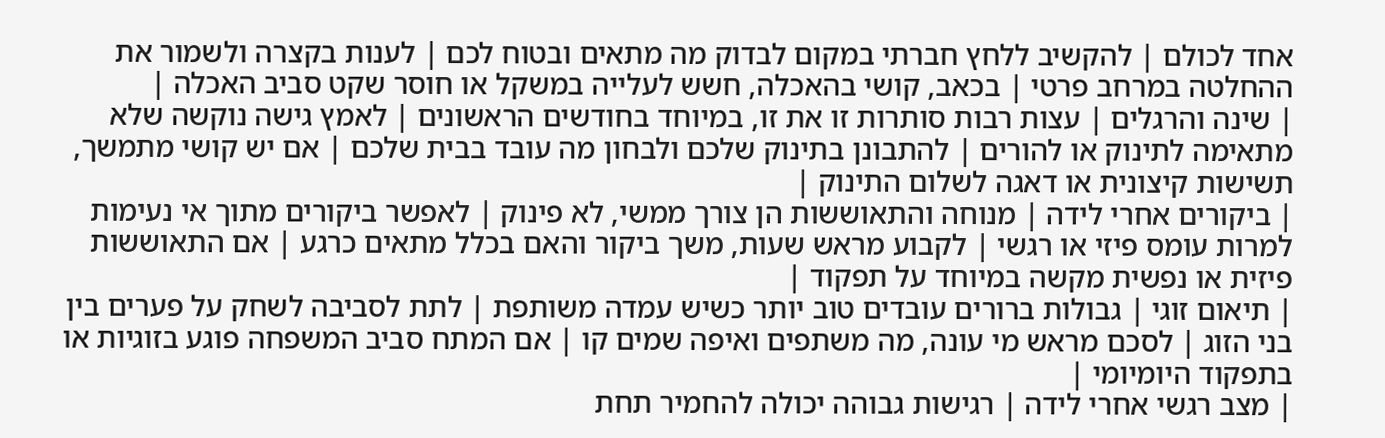אחד לכולם | להקשיב ללחץ חברתי במקום לבדוק מה מתאים ובטוח לכם | לענות בקצרה ולשמור את ההחלטה במרחב פרטי | בכאב, קושי בהאכלה, חשש לעלייה במשקל או חוסר שקט סביב האכלה |
| שינה והרגלים | עצות רבות סותרות זו את זו, במיוחד בחודשים הראשונים | לאמץ גישה נוקשה שלא מתאימה לתינוק או להורים | להתבונן בתינוק שלכם ולבחון מה עובד בבית שלכם | אם יש קושי מתמשך, תשישות קיצונית או דאגה לשלום התינוק |
| ביקורים אחרי לידה | מנוחה והתאוששות הן צורך ממשי, לא פינוק | לאפשר ביקורים מתוך אי נעימות למרות עומס פיזי או רגשי | לקבוע מראש שעות, משך ביקור והאם בכלל מתאים כרגע | אם התאוששות פיזית או נפשית מקשה במיוחד על תפקוד |
| תיאום זוגי | גבולות ברורים עובדים טוב יותר כשיש עמדה משותפת | לתת לסביבה לשחק על פערים בין בני הזוג | לסכם מראש מי עונה, מה משתפים ואיפה שמים קו | אם המתח סביב המשפחה פוגע בזוגיות או בתפקוד היומיומי |
| מצב רגשי אחרי לידה | רגישות גבוהה יכולה להחמיר תחת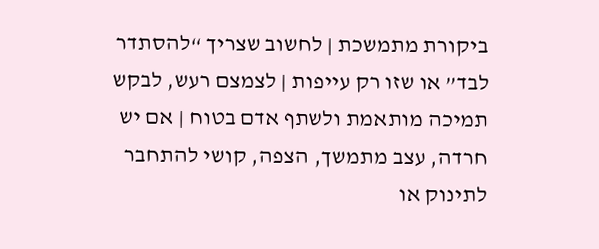ביקורת מתמשכת | לחשוב שצריך “להסתדר לבד” או שזו רק עייפות | לצמצם רעש, לבקש תמיכה מותאמת ולשתף אדם בטוח | אם יש חרדה, עצב מתמשך, הצפה, קושי להתחבר לתינוק או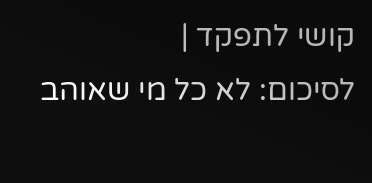קושי לתפקד |
לסיכום: לא כל מי שאוהב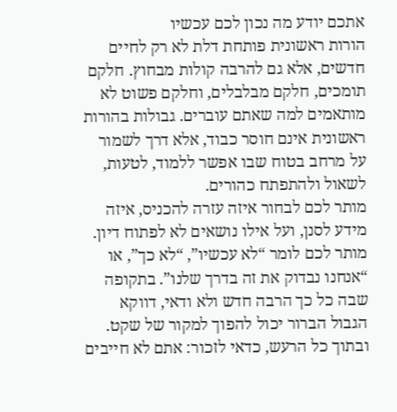אתכם יודע מה נכון לכם עכשיו
הורות ראשונית פותחת דלת לא רק לחיים חדשים, אלא גם להרבה קולות מבחוץ. חלקם תומכים, חלקם מבלבלים, וחלקם פשוט לא מותאמים למה שאתם עוברים. גבולות בהורות ראשונית אינם חוסר כבוד, אלא דרך לשמור על מרחב בטוח שבו אפשר ללמוד, לטעות, לשאול ולהתפתח כהורים.
מותר לכם לבחור איזה עזרה להכניס, איזה מידע לסנן, ועל אילו נושאים לא לפתוח דיון. מותר לכם לומר “לא עכשיו”, “לא כך”, או “אנחנו נבדוק את זה בדרך שלנו”. בתקופה שבה כל כך הרבה חדש ולא ודאי, דווקא הגבול הברור יכול להפוך למקור של שקט.
ובתוך כל הרעש, כדאי לזכור: אתם לא חייבים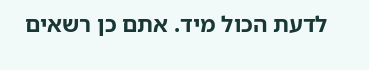לדעת הכול מיד. אתם כן רשאים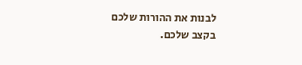לבנות את ההורות שלכם בקצב שלכם.